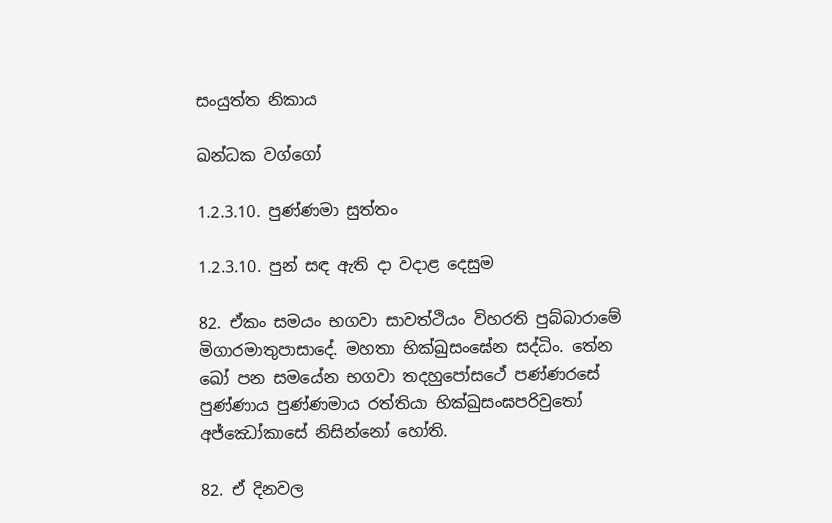සංයුත්ත නිකාය

ඛන්ධක වග්ගෝ

1.2.3.10. පුණ්ණමා සුත්තං

1.2.3.10. පුන් සඳ ඇති දා වදාළ දෙසුම

82. ඒකං සමයං භගවා සාවත්‌ථියං විහරති පුබ්‌බාරාමේ මිගාරමාතුපාසාදේ. මහතා භික්‌ඛුසං‌ඝේන සද්‌ධිං. තේන ඛෝ පන සමයේන භගවා තදහුපෝසථේ පණ්ණරසේ පුණ්‌ණාය පුණ්‌ණමාය රත්‌තියා භික්‌ඛුසංඝපරිවුතෝ අජ්‌ඣෝකාසේ නිසින්නෝ හෝති.

82. ඒ දිනවල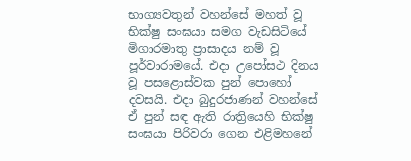භාග්‍යවතුන් වහන්සේ මහත් වූ භික්ෂු සංඝයා සමග වැඩසිටියේ මිගාරමාතු ප්‍රාසාදය නම් වූ පූර්වාරාමයේ. එදා උපෝසථ දිනය වූ පසළොස්වක පුන් පොහෝ දවසයි. එදා බුදුරජාණන් වහන්සේ ඒ පුන් සඳ ඇති රාත්‍රියෙහි භික්ෂු සංඝයා පිරිවරා ගෙන එළිමහනේ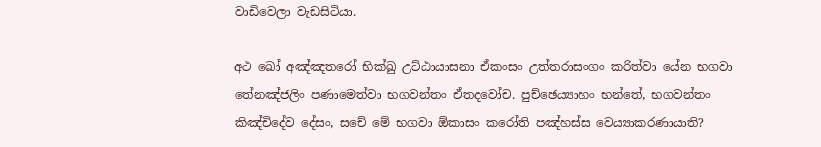වාඩිවෙලා වැඩසිටියා.

අථ ඛෝ අඤ්ඤතරෝ භික්‌ඛු උට්‌ඨායාසනා ඒකංසං උත්‌තරාසං‌ගං කරිත්‌වා යේන භගවා තේනඤ්‌ජලිං පණාමෙත්‌වා භගවන්‌තං ඒතදවෝච. පුච්‌ඡෙය්‍යාහං භන්තේ, භගවන්‌තං කිඤ්‌චිදේව දේසං, සචේ මේ භගවා ඕකාසං කරෝති පඤ්‌හස්‌ස වෙය්‍යාකරණායාති?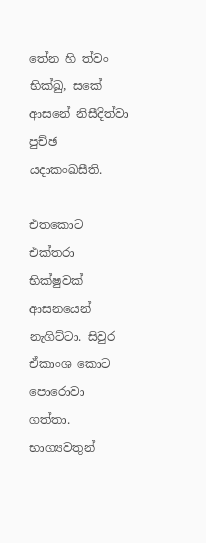තේන හි ත්‌වං භික්‌ඛු, සකේ ආසනේ නිසීදිත්‌වා පුච්‌ඡ යදාකංඛසීති.

එතකොට එක්තරා භික්ෂුවක් ආසනයෙන් නැගිට්ටා. සිවුර ඒකාංශ කොට පොරොවා ගත්තා. භාග්‍යවතුන්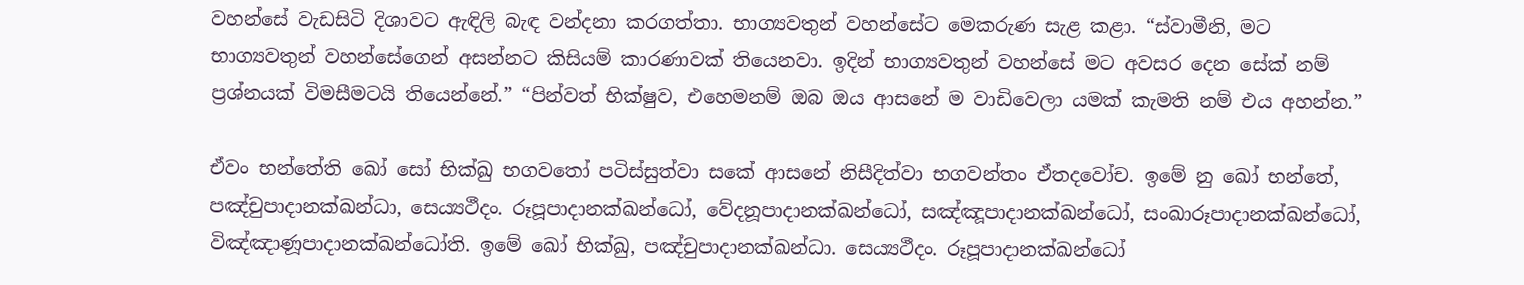වහන්සේ වැඩසිටි දිශාවට ඇඳිලි බැඳ වන්දනා කරගත්තා. භාග්‍යවතුන් වහන්සේට මෙකරුණ සැළ කළා. “ස්වාමීනි, මට භාග්‍යවතුන් වහන්සේගෙන් අසන්නට කිසියම් කාරණාවක් තියෙනවා. ඉදින් භාග්‍යවතුන් වහන්සේ මට අවසර දෙන සේක් නම් ප්‍රශ්නයක් විමසීමටයි තියෙන්නේ.” “පින්වත් භික්ෂුව, එහෙමනම් ඔබ ඔය ආසනේ ම වාඩිවෙලා යමක් කැමති නම් එය අහන්න.”

ඒවං භන්තේති ඛෝ සෝ භික්‌ඛු භගවතෝ පටිස්‌සුත්‌වා සකේ ආසනේ නිසීදිත්‌වා භගවන්‌තං ඒතදවෝච. ඉමේ නු ඛෝ භන්තේ, පඤ්‌චුපාදානක්‌ඛන්‌ධා, සෙය්‍යථීදං. රූපූපාදානක්‌ඛන්ධෝ, වේදනූපාදානක්‌ඛන්ධෝ, සඤ්‌ඤූපාදානක්‌ඛන්ධෝ, සංඛාරූපාදානක්‌ඛන්ධෝ, විඤ්‌ඤාණූපාදානක්‌ඛන්ධෝති. ඉමේ ඛෝ භික්‌ඛු, පඤ්‌චුපාදානක්‌ඛන්‌ධා. සෙය්‍යථීදං. රූපූපාදානක්‌ඛන්ධෝ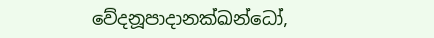වේදනූපාදානක්‌ඛන්ධෝ,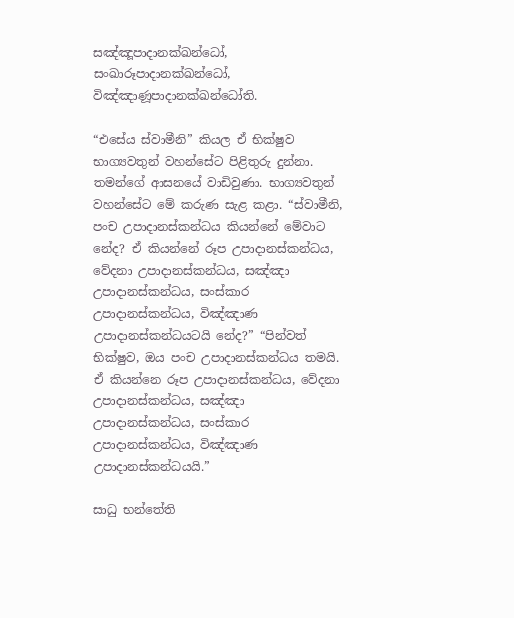සඤ්‌ඤූපාදානක්‌ඛන්ධෝ, සංඛාරූපාදානක්‌ඛන්ධෝ, විඤ්‌ඤාණූපාදානක්‌ඛන්ධෝති.

“එසේය ස්වාමීනි” කියල ඒ භික්ෂුව භාග්‍යවතුන් වහන්සේට පිළිතුරු දුන්නා. තමන්ගේ ආසනයේ වාඩිවුණා. භාග්‍යවතුන් වහන්සේට මේ කරුණ සැළ කළා. “ස්වාමීනි, පංච උපාදානස්කන්ධය කියන්නේ මේවාට නේද? ඒ කියන්නේ රූප උපාදානස්කන්ධය, වේදනා උපාදානස්කන්ධය, සඤ්ඤා උපාදානස්කන්ධය, සංස්කාර උපාදානස්කන්ධය, විඤ්ඤාණ උපාදානස්කන්ධයටයි නේද?” “පින්වත් භික්ෂුව, ඔය පංච උපාදානස්කන්ධය තමයි. ඒ කියන්නෙ රූප උපාදානස්කන්ධය, වේදනා උපාදානස්කන්ධය, සඤ්ඤා උපාදානස්කන්ධය, සංස්කාර උපාදානස්කන්ධය, විඤ්ඤාණ උපාදානස්කන්ධයයි.”

සාධු භන්තේති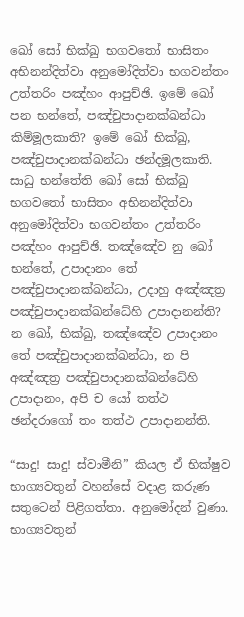ඛෝ සෝ භික්‌ඛු භගවතෝ භාසිතං අභිනන්‌දිත්‌වා අනුමෝදිත්‌වා භගවන්‌තං උත්‌තරිං පඤ්‌හං ආපුච්‌ඡි. ඉමේ ඛෝ පන භන්තේ, පඤ්‌චුපාදානක්‌ඛන්‌ධා කිම්මූලකාති? ඉමේ ඛෝ භික්‌ඛු, පඤ්‌චුපාදානක්‌ඛන්‌ධා ඡන්‌දමූලකාති. සාධු භන්තේති ඛෝ සෝ භික්‌ඛු භගවතෝ භාසිතං අභිනන්‌දිත්‌වා අනුමෝදිත්‌වා භගවන්‌තං උත්‌තරිං පඤ්‌හං ආපුච්‌ඡි. තඤ්‌ඤේව නු ඛෝ භන්තේ, උපාදානං තේ පඤ්‌චුපාදානක්‌ඛන්‌ධා, උදාහු අඤ්‌ඤත්‍ර පඤ්‌චුපාදානක්‌ඛන්‌ධේහි උපාදානන්‌ති? න ඛෝ, භික්‌ඛු, තඤ්‌ඤේව උපාදානං තේ පඤ්‌චුපාදානක්‌ඛන්‌ධා, න පි අඤ්‌ඤත්‍ර පඤ්‌චුපාදානක්‌ඛන්‌ධේහි උපාදානං, අපි ච යෝ තත්‌ථ ඡන්‌දරාගෝ තං තත්‌ථ උපාදානන්‌ති.

“සාදු! සාදු! ස්වාමීනි” කියල ඒ භික්ෂුව භාග්‍යවතුන් වහන්සේ වදාළ කරුණ සතුටෙන් පිළිගත්තා. අනුමෝදන් වුණා. භාග්‍යවතුන්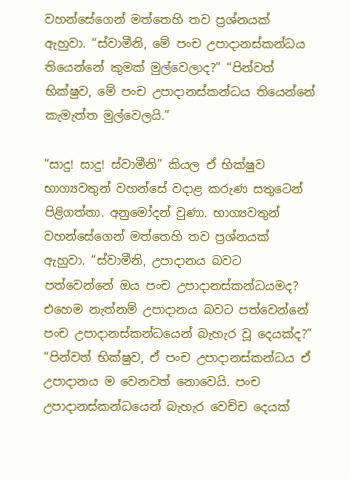වහන්සේගෙන් මත්තෙහි තව ප්‍රශ්නයක් ඇහුවා. “ස්වාමීනි, මේ පංච උපාදානස්කන්ධය තියෙන්නේ කුමක් මුල්වෙලාද?” “පින්වත් භික්ෂුව, මේ පංච උපාදානස්කන්ධය තියෙන්නේ කැමැත්ත මුල්වෙලයි.”

“සාදු! සාදු! ස්වාමීනි” කියල ඒ භික්ෂුව භාග්‍යවතුන් වහන්සේ වදාළ කරුණ සතුටෙන් පිළිගත්තා. අනුමෝදන් වුණා. භාග්‍යවතුන් වහන්සේගෙන් මත්තෙහි තව ප්‍රශ්නයක් ඇහුවා. “ස්වාමීනි, උපාදානය බවට පත්වෙන්නේ ඔය පංච උපාදානස්කන්ධයමද? එහෙම නැත්නම් උපාදානය බවට පත්වෙන්නේ පංච උපාදානස්කන්ධයෙන් බැහැර වූ දෙයක්ද?” “පින්වත් භික්ෂුව, ඒ පංච උපාදානස්කන්ධය ඒ උපාදානය ම වෙනවත් නොවෙයි. පංච උපාදානස්කන්ධයෙන් බැහැර වෙච්ච දෙයක්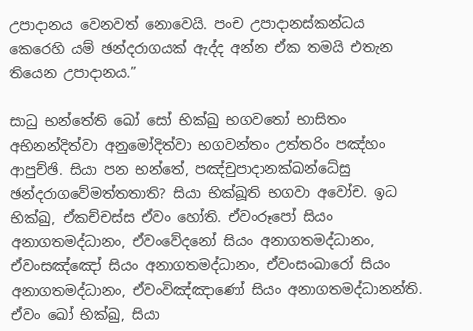උපාදානය වෙනවත් නොවෙයි. පංච උපාදානස්කන්ධය කෙරෙහි යම් ඡන්දරාගයක් ඇද්ද අන්න ඒක තමයි එතැන තියෙන උපාදානය.”

සාධු භන්තේති ඛෝ සෝ භික්‌ඛු භගවතෝ භාසිතං අභිනන්‌දිත්‌වා අනුමෝදිත්‌වා භගවන්‌තං උත්‌තරිං පඤ්‌හං ආපුච්‌ඡි. සියා පන භන්තේ, පඤ්‌චුපාදානක්‌ඛන්‌ධේසු ඡන්‌දරාගවේමත්‌තතාති? සියා භික්‌ඛූති භගවා අවෝච. ඉධ භික්‌ඛු, ඒකච්චස්‌ස ඒවං හෝති. ඒවංරූපෝ සියං අනාගතමද්‌ධානං, ඒවංවේදනෝ සියං අනාගතමද්‌ධානං, ඒවංසඤ්‌ඤෝ සියං අනාගතමද්‌ධානං, ඒවංසංඛාරෝ සියං අනාගතමද්‌ධානං, ඒවංවිඤ්‌ඤාණෝ සියං අනාගතමද්‌ධානන්‌ති. ඒවං ඛෝ භික්‌ඛු, සියා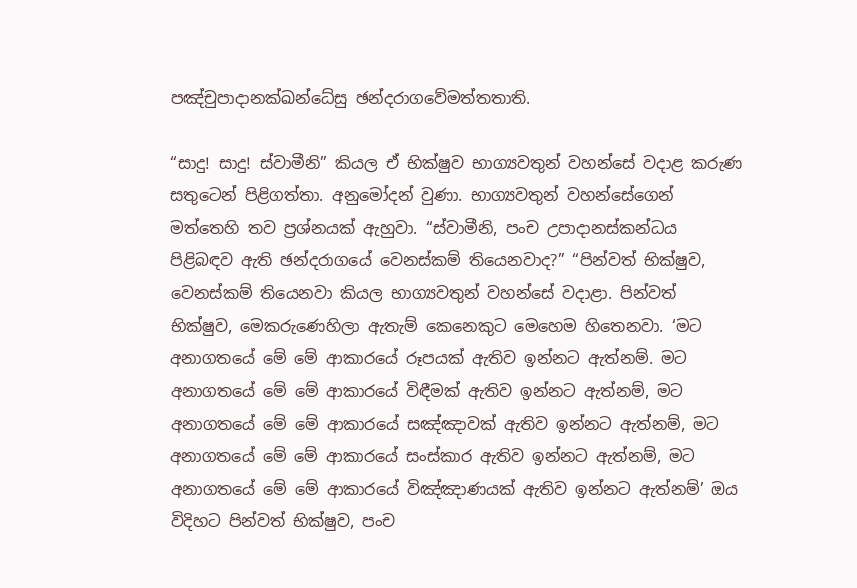පඤ්‌චුපාදානක්‌ඛන්‌ධේසු ඡන්‌දරාගවේමත්‌තතාති.

“සාදු! සාදු! ස්වාමීනි” කියල ඒ භික්ෂුව භාග්‍යවතුන් වහන්සේ වදාළ කරුණ සතුටෙන් පිළිගත්තා. අනුමෝදන් වුණා. භාග්‍යවතුන් වහන්සේගෙන් මත්තෙහි තව ප්‍රශ්නයක් ඇහුවා. “ස්වාමීනි, පංච උපාදානස්කන්ධය පිළිබඳව ඇති ඡන්දරාගයේ වෙනස්කම් තියෙනවාද?” “පින්වත් භික්ෂුව, වෙනස්කම් තියෙනවා කියල භාග්‍යවතුන් වහන්සේ වදාළා. පින්වත් භික්ෂුව, මෙකරුණෙහිලා ඇතැම් කෙනෙකුට මෙහෙම හිතෙනවා. ‘මට අනාගතයේ මේ මේ ආකාරයේ රූපයක් ඇතිව ඉන්නට ඇත්නම්. මට අනාගතයේ මේ මේ ආකාරයේ විඳීමක් ඇතිව ඉන්නට ඇත්නම්, මට අනාගතයේ මේ මේ ආකාරයේ සඤ්ඤාවක් ඇතිව ඉන්නට ඇත්නම්, මට අනාගතයේ මේ මේ ආකාරයේ සංස්කාර ඇතිව ඉන්නට ඇත්නම්, මට අනාගතයේ මේ මේ ආකාරයේ විඤ්ඤාණයක් ඇතිව ඉන්නට ඇත්නම්’ ඔය විදිහට පින්වත් භික්ෂුව, පංච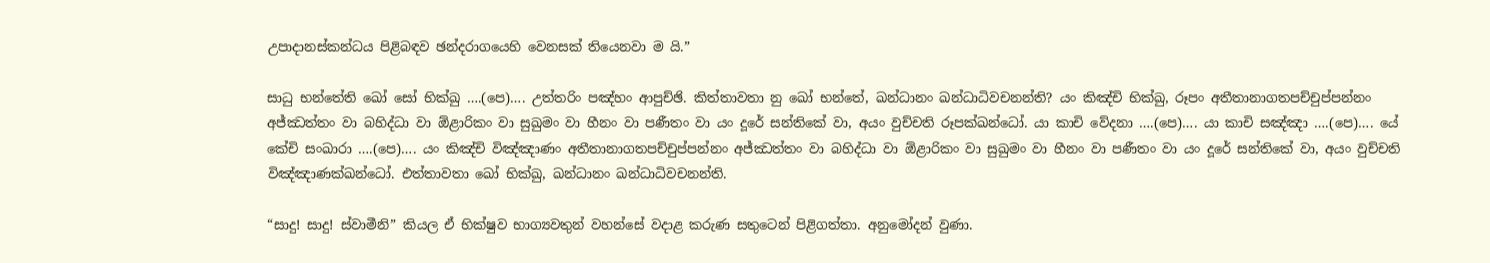උපාදානස්කන්ධය පිළිබඳව ඡන්දරාගයෙහි වෙනසක් තියෙනවා ම යි.”

සාධු භන්තේති ඛෝ සෝ භික්‌ඛු ….(පෙ)…. උත්‌තරිං පඤ්‌හං ආපුච්‌ඡි. කිත්‌තාවතා නු ඛෝ භන්තේ, ඛන්‌ධානං ඛන්‌ධාධිවචනන්‌ති? යං කිඤ්‌චි භික්‌ඛු, රූපං අතීතානාගතපච්‌චුප්‌පන්‌නං අජ්‌ඣත්‌තං වා බහිද්‌ධා වා ඕළාරිකං වා සුඛුමං වා හීනං වා පණීතං වා යං දූරේ සන්තිකේ වා, අයං වුච්‌චති රූපක්‌ඛන්ධෝ. යා කාචි වේදනා ….(පෙ)…. යා කාචි සඤ්‌ඤා ….(පෙ)…. යේ කේචි සංඛාරා ….(පෙ)…. යං කිඤ්‌චි විඤ්‌ඤාණං අතීතානාගතපච්‌චුප්‌පන්‌නං අජ්‌ඣත්‌තං වා බහිද්‌ධා වා ඕළාරිකං වා සුඛුමං වා හීනං වා පණීතං වා යං දූරේ සන්තිකේ වා, අයං වුච්‌චති විඤ්‌ඤාණක්‌ඛන්ධෝ. එත්‌තාවතා ඛෝ භික්‌ඛු, ඛන්‌ධානං ඛන්‌ධාධිවචනන්‌ති.

“සාදු! සාදු! ස්වාමීනි” කියල ඒ භික්ෂුව භාග්‍යවතුන් වහන්සේ වදාළ කරුණ සතුටෙන් පිළිගත්තා. අනුමෝදන් වුණා.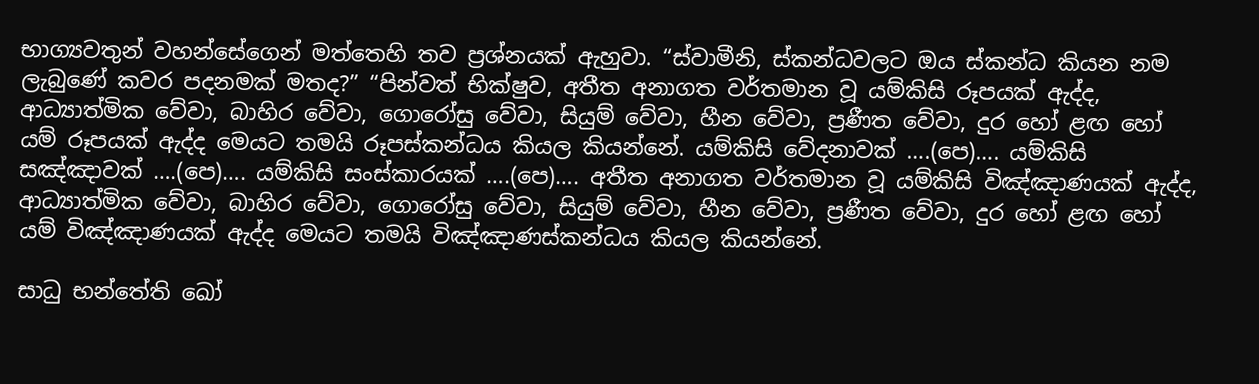භාග්‍යවතුන් වහන්සේගෙන් මත්තෙහි තව ප්‍රශ්නයක් ඇහුවා. “ස්වාමීනි, ස්කන්ධවලට ඔය ස්කන්ධ කියන නම ලැබුණේ කවර පදනමක් මතද?” “පින්වත් භික්ෂුව, අතීත අනාගත වර්තමාන වූ යම්කිසි රූපයක් ඇද්ද, ආධ්‍යාත්මික වේවා, බාහිර වේවා, ගොරෝසු වේවා, සියුම් වේවා, හීන වේවා, ප්‍රණීත වේවා, දුර හෝ ළඟ හෝ යම් රූපයක් ඇද්ද මෙයට තමයි රූපස්කන්ධය කියල කියන්නේ. යම්කිසි වේදනාවක් ….(පෙ)…. යම්කිසි සඤ්ඤාවක් ….(පෙ)…. යම්කිසි සංස්කාරයක් ….(පෙ)…. අතීත අනාගත වර්තමාන වූ යම්කිසි විඤ්ඤාණයක් ඇද්ද, ආධ්‍යාත්මික වේවා, බාහිර වේවා, ගොරෝසු වේවා, සියුම් වේවා, හීන වේවා, ප්‍රණීත වේවා, දුර හෝ ළඟ හෝ යම් විඤ්ඤාණයක් ඇද්ද මෙයට තමයි විඤ්ඤාණස්කන්ධය කියල කියන්නේ.

සාධු භන්තේති ඛෝ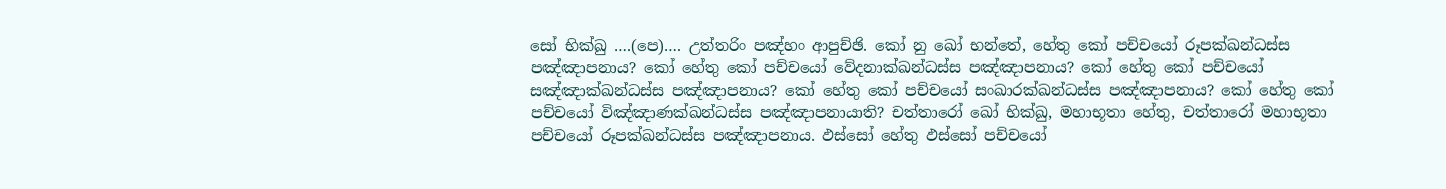සෝ භික්‌ඛු ….(පෙ)…. උත්තරිං පඤ්හං ආපුච්‌ඡි. කෝ නු ඛෝ භන්තේ, හේතු කෝ පච්‌චයෝ රූපක්‌ඛන්‌ධස්‌ස පඤ්‌ඤාපනාය? කෝ හේතු කෝ පච්‌චයෝ වේදනාක්‌ඛන්‌ධස්‌ස පඤ්‌ඤාපනාය? කෝ හේතු කෝ පච්‌චයෝ සඤ්‌ඤාක්‌ඛන්‌ධස්‌ස පඤ්‌ඤාපනාය? කෝ හේතු කෝ පච්‌චයෝ සංඛාරක්‌ඛන්‌ධස්‌ස පඤ්‌ඤාපනාය? කෝ හේතු කෝ පච්‌චයෝ විඤ්‌ඤාණක්‌ඛන්‌ධස්‌ස පඤ්‌ඤාපනායාති? චත්තාරෝ ඛෝ භික්‌ඛු, මහාභූතා හේතු, චත්තාරෝ මහාභූතා පච්‌චයෝ රූපක්‌ඛන්‌ධස්‌ස පඤ්‌ඤාපනාය. ඵස්‌සෝ හේතු ඵස්‌සෝ පච්‌චයෝ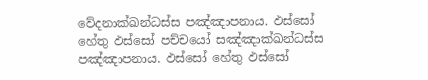වේදනාක්‌ඛන්‌ධස්‌ස පඤ්‌ඤාපනාය. ඵස්‌සෝ හේතු ඵස්‌සෝ පච්‌චයෝ සඤ්‌ඤාක්‌ඛන්‌ධස්‌ස පඤ්‌ඤාපනාය. ඵස්‌සෝ හේතු ඵස්‌සෝ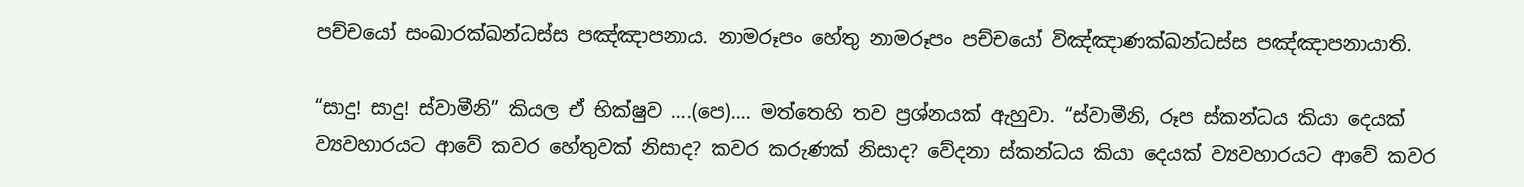පච්‌චයෝ සංඛාරක්‌ඛන්‌ධස්‌ස පඤ්‌ඤාපනාය. නාමරූපං හේතු නාමරූපං පච්‌චයෝ විඤ්‌ඤාණක්‌ඛන්‌ධස්‌ස පඤ්‌ඤාපනායාති.

“සාදු! සාදු! ස්වාමීනි” කියල ඒ භික්ෂුව ….(පෙ)…. මත්තෙහි තව ප්‍රශ්නයක් ඇහුවා. “ස්වාමීනි, රූප ස්කන්ධය කියා දෙයක් ව්‍යවහාරයට ආවේ කවර හේතුවක් නිසාද? කවර කරුණක් නිසාද? වේදනා ස්කන්ධය කියා දෙයක් ව්‍යවහාරයට ආවේ කවර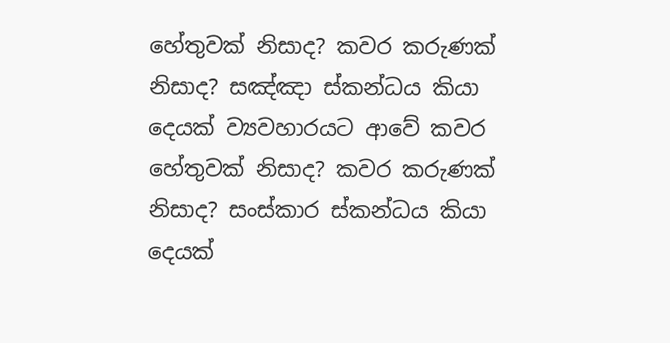හේතුවක් නිසාද? කවර කරුණක් නිසාද? සඤ්ඤා ස්කන්ධය කියා දෙයක් ව්‍යවහාරයට ආවේ කවර හේතුවක් නිසාද? කවර කරුණක් නිසාද? සංස්කාර ස්කන්ධය කියා දෙයක්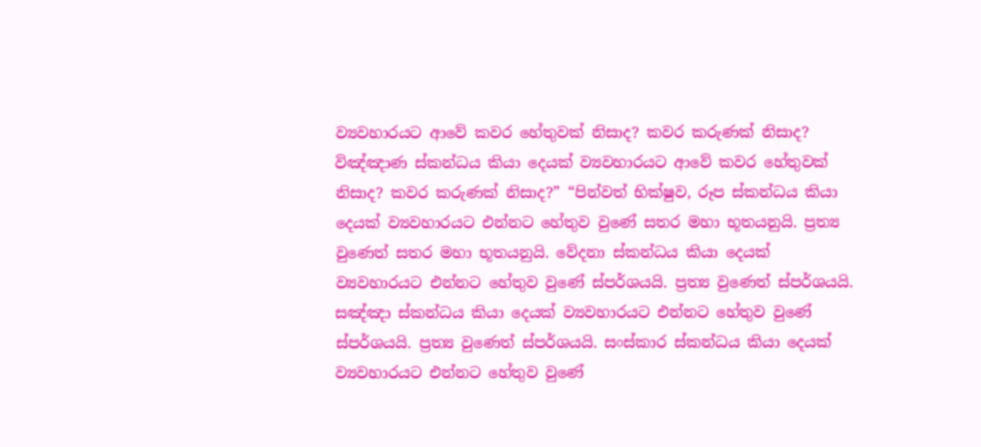ව්‍යවහාරයට ආවේ කවර හේතුවක් නිසාද? කවර කරුණක් නිසාද? විඤ්ඤාණ ස්කන්ධය කියා දෙයක් ව්‍යවහාරයට ආවේ කවර හේතුවක් නිසාද? කවර කරුණක් නිසාද?” “පින්වත් භික්ෂුව, රූප ස්කන්ධය කියා දෙයක් ව්‍යවහාරයට එන්නට හේතුව වුණේ සතර මහා භූතයනුයි. ප්‍රත්‍ය වුණෙත් සතර මහා භූතයනුයි. වේදනා ස්කන්ධය කියා දෙයක් ව්‍යවහාරයට එන්නට හේතුව වුණේ ස්පර්ශයයි. ප්‍රත්‍ය වුණෙත් ස්පර්ශයයි. සඤ්ඤා ස්කන්ධය කියා දෙයක් ව්‍යවහාරයට එන්නට හේතුව වුණේ ස්පර්ශයයි. ප්‍රත්‍ය වුණෙත් ස්පර්ශයයි. සංස්කාර ස්කන්ධය කියා දෙයක් ව්‍යවහාරයට එන්නට හේතුව වුණේ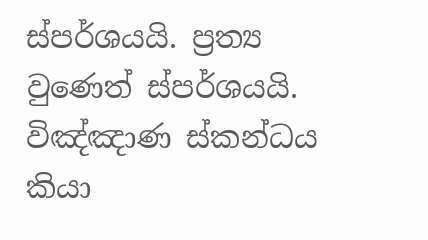ස්පර්ශයයි. ප්‍රත්‍ය වුණෙත් ස්පර්ශයයි. විඤ්ඤාණ ස්කන්ධය කියා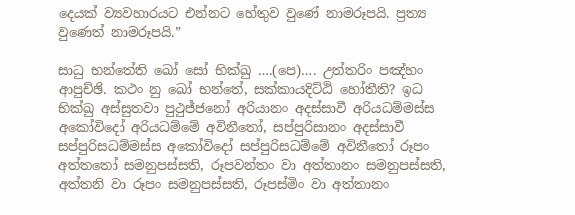දෙයක් ව්‍යවහාරයට එන්නට හේතුව වුණේ නාමරූපයි. ප්‍රත්‍ය වුණෙත් නාමරූපයි.”

සාධු භන්තේති ඛෝ සෝ භික්‌ඛු ….(පෙ)…. උත්තරිං පඤ්හං ආපුච්‌ඡි. කථං නු ඛෝ භන්තේ, සක්‌කායදිට්‌ඨි හෝතීති? ඉධ භික්‌ඛු අස්‌සුතවා පුථුජ්ජනෝ අරියානං අදස්‌සාවී අරියධම්‌මස්‌ස අකෝවිදෝ අරියධම්‌මේ අවිනීතෝ, සප්‌පුරිසානං අදස්‌සාවී සප්‌පුරිසධම්‌මස්‌ස අකෝවිදෝ සප්‌පුරිසධම්‌මේ අවිනීතෝ රූපං අත්තතෝ සමනුපස්‌සති, රූපවන්‌තං වා අත්‌තානං සමනුපස්‌සති, අත්‌තනි වා රූපං සමනුපස්‌සති, රූපස්‌මිං වා අත්‌තානං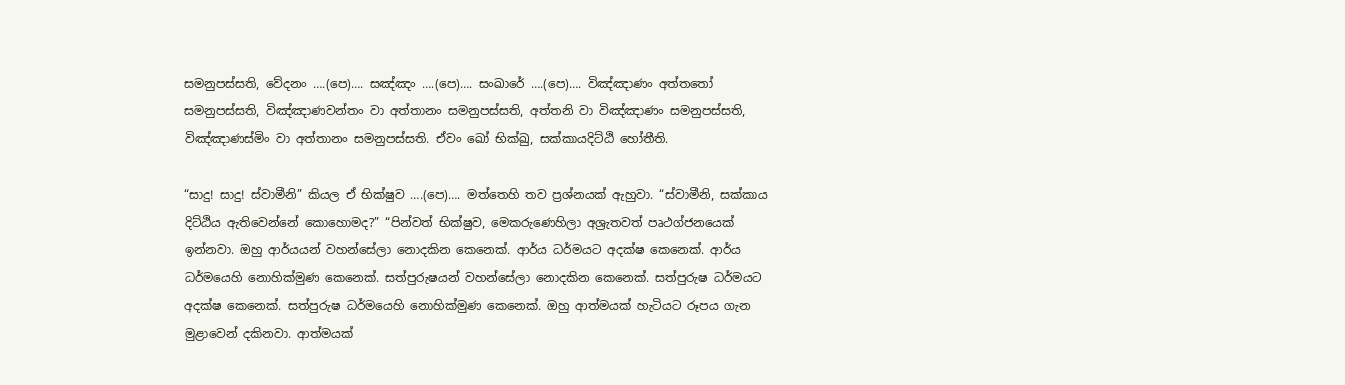සමනුපස්‌සති, වේදනං ….(පෙ)…. සඤ්‌ඤං ….(පෙ)…. සංඛාරේ ….(පෙ)…. විඤ්‌ඤාණං අත්තතෝ සමනුපස්‌සති, විඤ්‌ඤාණවන්‌තං වා අත්‌තානං සමනුපස්‌සති, අත්‌තනි වා විඤ්‌ඤාණං සමනුපස්‌සති, විඤ්‌ඤාණස්‌මිං වා අත්‌තානං සමනුපස්‌සති. ඒවං ඛෝ භික්‌ඛු, සක්‌කායදිට්‌ඨි හෝතීති.

“සාදු! සාදු! ස්වාමීනි” කියල ඒ භික්ෂුව ….(පෙ)…. මත්තෙහි තව ප්‍රශ්නයක් ඇහුවා. “ස්වාමීනි, සක්කාය දිට්ඨිය ඇතිවෙන්නේ කොහොමද?” “පින්වත් භික්ෂුව, මෙකරුණෙහිලා අශ්‍රැතවත් පෘථග්ජනයෙක් ඉන්නවා. ඔහු ආර්යයන් වහන්සේලා නොදකින කෙනෙක්. ආර්ය ධර්මයට අදක්ෂ කෙනෙක්. ආර්ය ධර්මයෙහි නොහික්මුණ කෙනෙක්. සත්පුරුෂයන් වහන්සේලා නොදකින කෙනෙක්. සත්පුරුෂ ධර්මයට අදක්ෂ කෙනෙක්. සත්පුරුෂ ධර්මයෙහි නොහික්මුණ කෙනෙක්. ඔහු ආත්මයක් හැටියට රූපය ගැන මුළාවෙන් දකිනවා. ආත්මයක්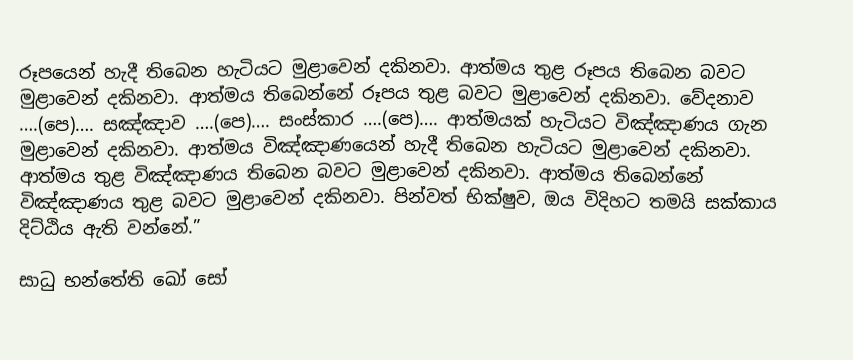රූපයෙන් හැදී තිබෙන හැටියට මුළාවෙන් දකිනවා. ආත්මය තුළ රූපය තිබෙන බවට මුළාවෙන් දකිනවා. ආත්මය තිබෙන්නේ රූපය තුළ බවට මුළාවෙන් දකිනවා. වේදනාව ….(පෙ)…. සඤ්ඤාව ….(පෙ)…. සංස්කාර ….(පෙ)…. ආත්මයක් හැටියට විඤ්ඤාණය ගැන මුළාවෙන් දකිනවා. ආත්මය විඤ්ඤාණයෙන් හැදී තිබෙන හැටියට මුළාවෙන් දකිනවා. ආත්මය තුළ විඤ්ඤාණය තිබෙන බවට මුළාවෙන් දකිනවා. ආත්මය තිබෙන්නේ විඤ්ඤාණය තුළ බවට මුළාවෙන් දකිනවා. පින්වත් භික්ෂුව, ඔය විදිහට තමයි සක්කාය දිට්ඨිය ඇති වන්නේ.”

සාධු භන්තේති ඛෝ සෝ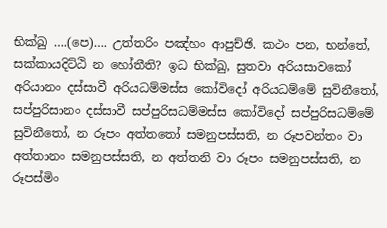භික්‌ඛු ….(පෙ)…. උත්තරිං පඤ්හං ආපුච්‌ඡි. කථං පන, භන්තේ, සක්‌කායදිට්‌ඨි න හෝතීති? ඉධ භික්‌ඛු, සුතවා අරියසාවකෝ අරියානං දස්‌සාවී අරියධම්‌මස්‌ස කෝවිදෝ අරියධම්‌මේ සුවිනීතෝ, සප්‌පුරිසානං දස්‌සාවී සප්‌පුරිසධම්‌මස්‌ස කෝවිදෝ සප්‌පුරිසධම්‌මේ සුවිනීතෝ, න රූපං අත්තතෝ සමනුපස්‌සති, න රූපවන්‌තං වා අත්‌තානං සමනුපස්‌සති, න අත්‌තනි වා රූපං සමනුපස්‌සති, න රූපස්‌මිං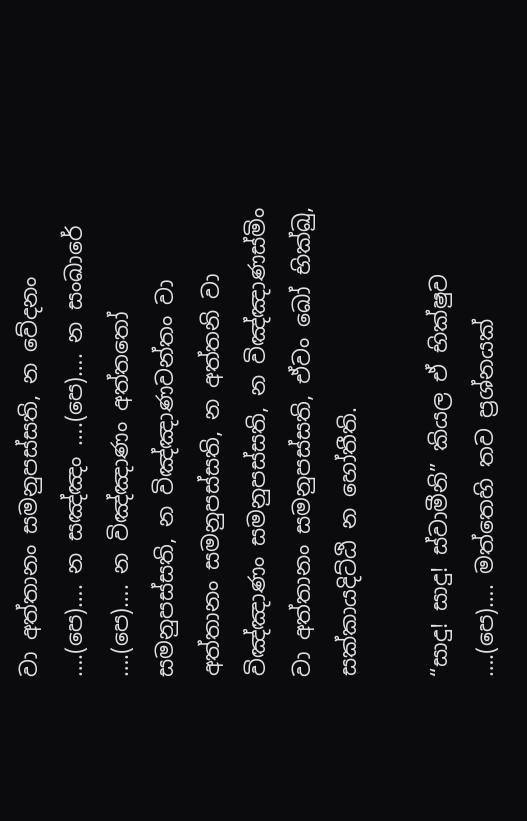වා අත්‌තානං සමනුපස්‌සති, න වේදනං ….(පෙ)…. න සඤ්‌ඤං ….(පෙ)…. න සංඛාරේ ….(පෙ)…. න විඤ්‌ඤාණං අත්තතෝ සමනුපස්‌සති, න විඤ්‌ඤාණවන්‌තං වා අත්‌තානං සමනුපස්‌සති, න අත්‌තනි වා විඤ්‌ඤාණං සමනුපස්‌සති, න විඤ්‌ඤාණස්‌මිං වා අත්‌තානං සමනුපස්‌සති, ඒවං ඛෝ භික්‌ඛු, සක්‌කායදිට්‌ඨි න හෝතීති.

“සාදු! සාදු! ස්වාමීනි” කියල ඒ භික්ෂුව ….(පෙ)…. මත්තෙහි තව ප්‍රශ්නයක්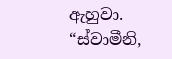ඇහුවා. “ස්වාමීනි,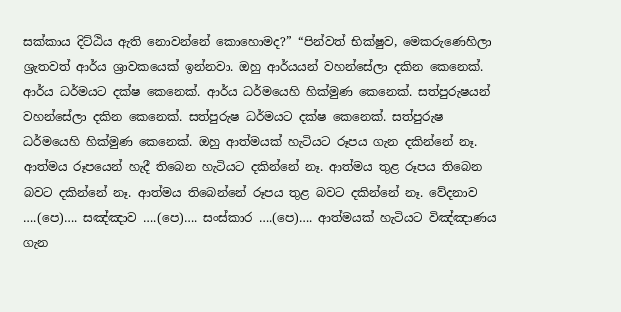සක්කාය දිට්ඨිය ඇති නොවන්නේ කොහොමද?” “පින්වත් භික්ෂුව, මෙකරුණෙහිලා ශ්‍රැතවත් ආර්ය ශ්‍රාවකයෙක් ඉන්නවා. ඔහු ආර්යයන් වහන්සේලා දකින කෙනෙක්. ආර්ය ධර්මයට දක්ෂ කෙනෙක්. ආර්ය ධර්මයෙහි හික්මුණ කෙනෙක්. සත්පුරුෂයන් වහන්සේලා දකින කෙනෙක්. සත්පුරුෂ ධර්මයට දක්ෂ කෙනෙක්. සත්පුරුෂ ධර්මයෙහි හික්මුණ කෙනෙක්. ඔහු ආත්මයක් හැටියට රූපය ගැන දකින්නේ නෑ. ආත්මය රූපයෙන් හැදී තිබෙන හැටියට දකින්නේ නෑ. ආත්මය තුළ රූපය තිබෙන බවට දකින්නේ නෑ. ආත්මය තිබෙන්නේ රූපය තුළ බවට දකින්නේ නෑ. වේදනාව ….(පෙ)…. සඤ්ඤාව ….(පෙ)…. සංස්කාර ….(පෙ)…. ආත්මයක් හැටියට විඤ්ඤාණය ගැන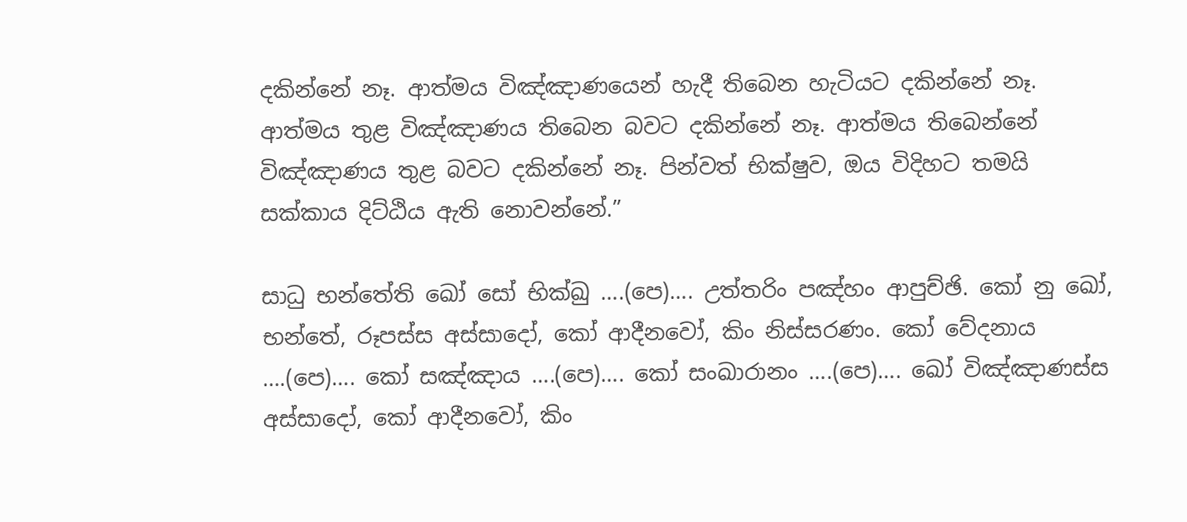දකින්නේ නෑ. ආත්මය විඤ්ඤාණයෙන් හැදී තිබෙන හැටියට දකින්නේ නෑ. ආත්මය තුළ විඤ්ඤාණය තිබෙන බවට දකින්නේ නෑ. ආත්මය තිබෙන්නේ විඤ්ඤාණය තුළ බවට දකින්නේ නෑ. පින්වත් භික්ෂුව, ඔය විදිහට තමයි සක්කාය දිට්ඨිය ඇති නොවන්නේ.”

සාධු භන්තේති ඛෝ සෝ භික්‌ඛු ….(පෙ)…. උත්තරිං පඤ්හං ආපුච්‌ඡි. කෝ නු ඛෝ, භන්තේ, රූපස්‌ස අස්සාදෝ, කෝ ආදීනවෝ, කිං නිස්‌සරණං. කෝ වේදනාය ….(පෙ)…. කෝ සඤ්‌ඤාය ….(පෙ)…. කෝ සංඛාරානං ….(පෙ)…. ඛෝ විඤ්‌ඤාණස්‌ස අස්සාදෝ, කෝ ආදීනවෝ, කිං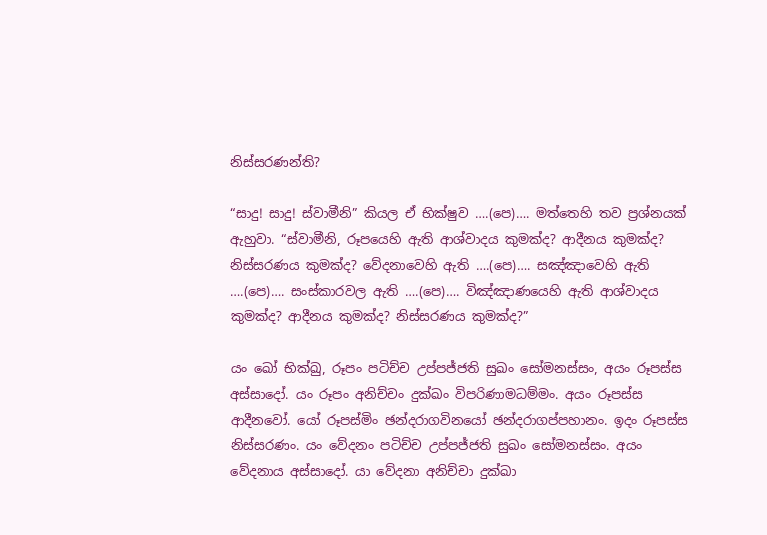නිස්‌සරණන්‌ති?

“සාදු! සාදු! ස්වාමීනි” කියල ඒ භික්ෂුව ….(පෙ)…. මත්තෙහි තව ප්‍රශ්නයක් ඇහුවා. “ස්වාමීනි, රූපයෙහි ඇති ආශ්වාදය කුමක්ද? ආදීනය කුමක්ද? නිස්සරණය කුමක්ද? වේදනාවෙහි ඇති ….(පෙ)…. සඤ්ඤාවෙහි ඇති ….(පෙ)…. සංස්කාරවල ඇති ….(පෙ)…. විඤ්ඤාණයෙහි ඇති ආශ්වාදය කුමක්ද? ආදීනය කුමක්ද? නිස්සරණය කුමක්ද?”

යං ඛෝ භික්‌ඛු, රූපං පටිච්‌ච උප්‌පජ්‌ජති සුඛං සෝමනස්‌සං, අයං රූපස්‌ස අස්සාදෝ. යං රූපං අනිච්‌චං දුක්‌ඛං විපරිණාමධම්‌මං. අයං රූපස්‌ස ආදීනවෝ. යෝ රූපස්‌මිං ඡන්‌දරාගවිනයෝ ඡන්‌දරාගප්‌පහානං. ඉදං රූපස්‌ස නිස්‌සරණං. යං වේදනං පටිච්‌ච උප්‌පජ්‌ජති සුඛං සෝමනස්‌සං. අයං වේදනාය අස්සාදෝ. යා වේදනා අනිච්‌චා දුක්‌ඛා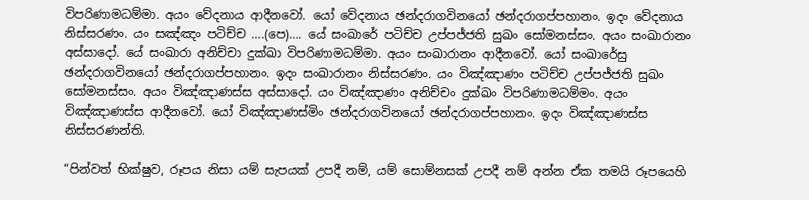විපරිණාමධම්‌මා. අයං වේදනාය ආදීනවෝ. යෝ වේදනාය ඡන්‌දරාගවිනයෝ ඡන්‌දරාගප්‌පහානං. ඉදං වේදනාය නිස්‌සරණං. යං සඤ්‌ඤං පටිච්‌ච ….(පෙ)…. යේ සංඛාරේ පටිච්‌ච උප්‌පජ්‌ජති සුඛං සෝමනස්‌සං. අයං සංඛාරානං අස්සාදෝ. යේ සංඛාරා අනිච්‌චා දුක්‌ඛා විපරිණාමධම්‌මා. අයං සංඛාරානං ආදීනවෝ. යෝ සංඛාරේසු ඡන්‌දරාගවිනයෝ ඡන්‌දරාගප්‌පහානං. ඉදං සංඛාරානං නිස්‌සරණං. යං විඤ්‌ඤාණං පටිච්‌ච උප්‌පජ්‌ජති සුඛං සෝමනස්‌සං. අයං විඤ්‌ඤාණස්‌ස අස්සාදෝ. යං විඤ්‌ඤාණං අනිච්‌චං දුක්‌ඛං විපරිණාමධම්‌මං. අයං විඤ්‌ඤාණස්‌ස ආදීනවෝ. යෝ විඤ්‌ඤාණස්‌මිං ඡන්‌දරාගවිනයෝ ඡන්‌දරාගප්‌පහානං. ඉදං විඤ්‌ඤාණස්‌ස නිස්‌සරණන්‌ති.

“පින්වත් භික්ෂුව, රූපය නිසා යම් සැපයක් උපදී නම්, යම් සොම්නසක් උපදී නම් අන්න ඒක තමයි රූපයෙහි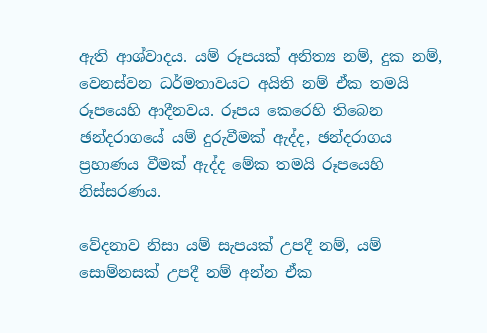ඇති ආශ්වාදය. යම් රූපයක් අනිත්‍ය නම්, දුක නම්, වෙනස්වන ධර්මතාවයට අයිති නම් ඒක තමයි රූපයෙහි ආදීනවය. රූපය කෙරෙහි තිබෙන ඡන්දරාගයේ යම් දුරුවීමක් ඇද්ද, ඡන්දරාගය ප්‍රහාණය වීමක් ඇද්ද මේක තමයි රූපයෙහි නිස්සරණය.

වේදනාව නිසා යම් සැපයක් උපදී නම්, යම් සොම්නසක් උපදී නම් අන්න ඒක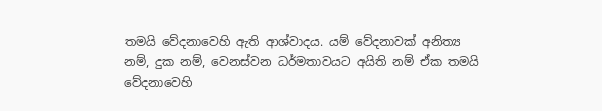තමයි වේදනාවෙහි ඇති ආශ්වාදය. යම් වේදනාවක් අනිත්‍ය නම්, දුක නම්, වෙනස්වන ධර්මතාවයට අයිති නම් ඒක තමයි වේදනාවෙහි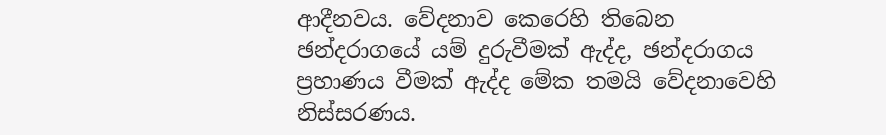ආදීනවය. වේදනාව කෙරෙහි තිබෙන ඡන්දරාගයේ යම් දුරුවීමක් ඇද්ද, ඡන්දරාගය ප්‍රහාණය වීමක් ඇද්ද මේක තමයි වේදනාවෙහි නිස්සරණය.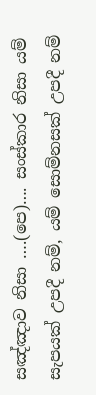සඤ්ඤාව නිසා ….(පෙ)…. සංස්කාර නිසා යම් සැපයක් උපදී නම්, යම් සොම්නසක් උපදී නම්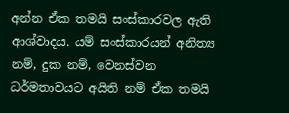අන්න ඒක තමයි සංස්කාරවල ඇති ආශ්වාදය. යම් සංස්කාරයන් අනිත්‍ය නම්, දුක නම්, වෙනස්වන ධර්මතාවයට අයිති නම් ඒක තමයි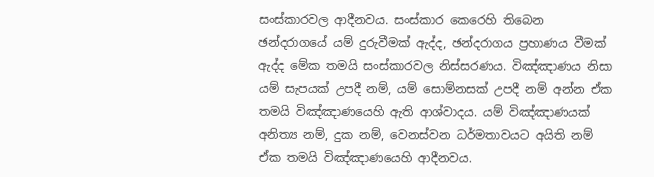සංස්කාරවල ආදීනවය. සංස්කාර කෙරෙහි තිබෙන ඡන්දරාගයේ යම් දුරුවීමක් ඇද්ද, ඡන්දරාගය ප්‍රහාණය වීමක් ඇද්ද මේක තමයි සංස්කාරවල නිස්සරණය. විඤ්ඤාණය නිසා යම් සැපයක් උපදී නම්, යම් සොම්නසක් උපදී නම් අන්න ඒක තමයි විඤ්ඤාණයෙහි ඇති ආශ්වාදය. යම් විඤ්ඤාණයක් අනිත්‍ය නම්, දුක නම්, වෙනස්වන ධර්මතාවයට අයිති නම් ඒක තමයි විඤ්ඤාණයෙහි ආදීනවය.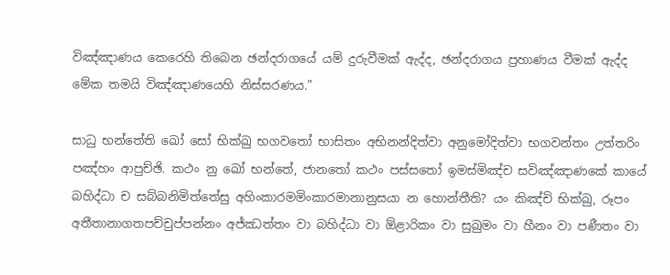විඤ්ඤාණය කෙරෙහි තිබෙන ඡන්දරාගයේ යම් දුරුවීමක් ඇද්ද, ඡන්දරාගය ප්‍රහාණය වීමක් ඇද්ද මේක තමයි විඤ්ඤාණයෙහි නිස්සරණය.”

සාධු භන්තේති ඛෝ සෝ භික්‌ඛු භගවතෝ භාසිතං අභිනන්‌දිත්‌වා අනුමෝදිත්‌වා භගවන්‌තං උත්‌තරිං පඤ්‌හං ආපුච්‌ඡි. කථං නු ඛෝ භන්තේ, ජානතෝ කථං පස්‌සතෝ ඉමස්‌මිඤ්‌ච සවිඤ්‌ඤාණකේ කායේ බහිද්‌ධා ච සබ්‌බනිමිත්‌තේසු අහිංකාරමමිංකාරමානානුසයා න හොන්‌තීති? යං කිඤ්‌චි භික්‌ඛු, රූපං අතීතානාගතපච්‌චුප්‌පන්‌නං අජ්‌ඣත්‌තං වා බහිද්‌ධා වා ඕළාරිකං වා සුඛුමං වා හීනං වා පණීතං වා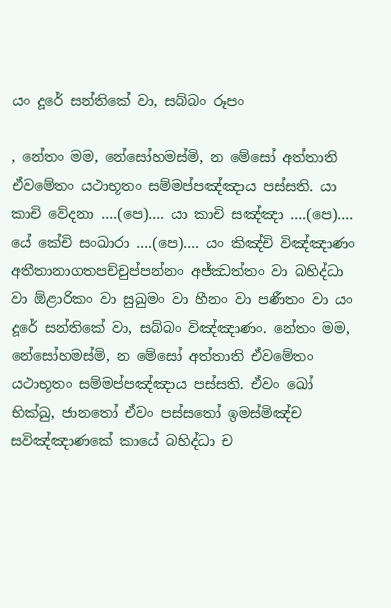යං දූරේ සන්තිකේ වා, සබ්‌බං රූපං

, නේතං මම, නේසෝහමස්‌මි, න මේසෝ අත්‌තාති ඒවමේතං යථාභූතං සම්‌මප්‌පඤ්‌ඤාය පස්‌සති. යා කාචි වේදනා ….(පෙ)…. යා කාචි සඤ්‌ඤා ….(පෙ)…. යේ කේචි සංඛාරා ….(පෙ)…. යං කිඤ්‌චි විඤ්‌ඤාණං අතීතානාගතපච්‌චුප්‌පන්‌නං අජ්‌ඣත්‌තං වා බහිද්‌ධා වා ඕළාරිකං වා සුඛුමං වා හීනං වා පණීතං වා යං දූරේ සන්තිකේ වා, සබ්‌බං විඤ්‌ඤාණං. නේතං මම, නේසෝහමස්‌මි, න මේසෝ අත්‌තාති ඒවමේතං යථාභූතං සම්‌මප්‌පඤ්‌ඤාය පස්‌සති. ඒවං ඛෝ භික්‌ඛු, ජානතෝ ඒවං පස්‌සතෝ ඉමස්‌මිඤ්‌ච සවිඤ්‌ඤාණකේ කායේ බහිද්‌ධා ච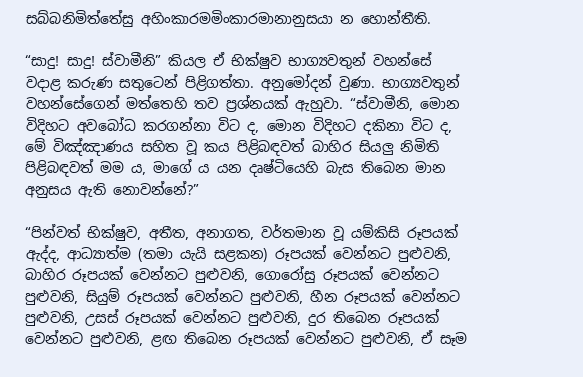සබ්‌බනිමිත්‌තේසු අහිංකාරමමිංකාරමානානුසයා න හොන්‌තීති.

“සාදු! සාදු! ස්වාමීනි” කියල ඒ භික්ෂුව භාග්‍යවතුන් වහන්සේ වදාළ කරුණ සතුටෙන් පිළිගත්තා. අනුමෝදන් වුණා. භාග්‍යවතුන් වහන්සේගෙන් මත්තෙහි තව ප්‍රශ්නයක් ඇහුවා. “ස්වාමීනි, මොන විදිහට අවබෝධ කරගන්නා විට ද, මොන විදිහට දකිනා විට ද, මේ විඤ්ඤාණය සහිත වූ කය පිළිබඳවත් බාහිර සියලු නිමිති පිළිබඳවත් මම ය, මාගේ ය යන දෘෂ්ටියෙහි බැස තිබෙන මාන අනුසය ඇති නොවන්නේ?”

“පින්වත් භික්ෂුව, අතීත, අනාගත, වර්තමාන වූ යම්කිසි රූපයක් ඇද්ද, ආධ්‍යාත්ම (තමා යැයි සළකන) රූපයක් වෙන්නට පුළුවනි, බාහිර රූපයක් වෙන්නට පුළුවනි, ගොරෝසු රූපයක් වෙන්නට පුළුවනි, සියුම් රූපයක් වෙන්නට පුළුවනි, හීන රූපයක් වෙන්නට පුළුවනි, උසස් රූපයක් වෙන්නට පුළුවනි, දුර තිබෙන රූපයක් වෙන්නට පුළුවනි, ළඟ තිබෙන රූපයක් වෙන්නට පුළුවනි, ඒ සෑම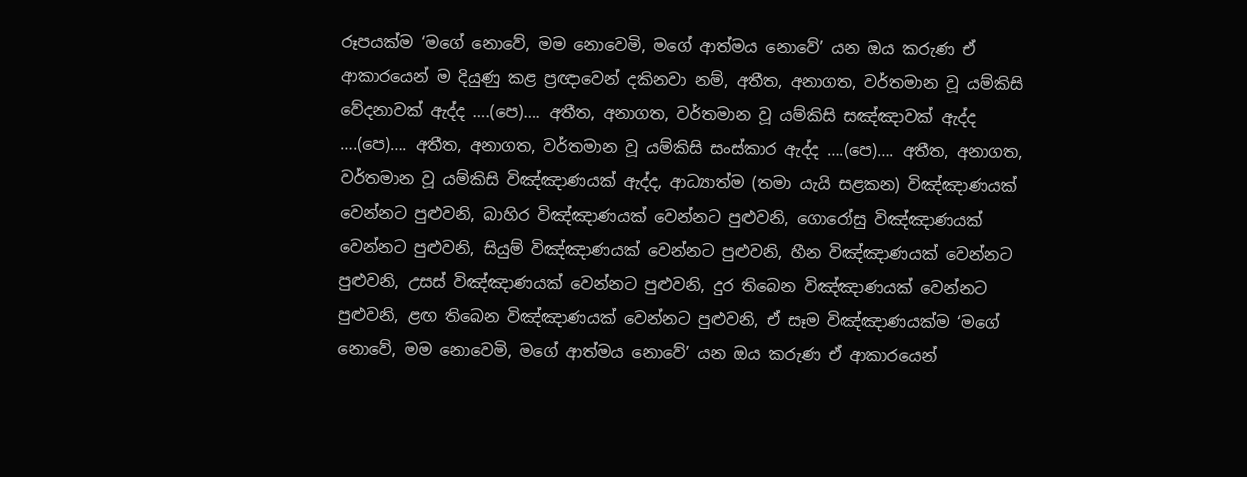රූපයක්ම ‘මගේ නොවේ, මම නොවෙමි, මගේ ආත්මය නොවේ’ යන ඔය කරුණ ඒ ආකාරයෙන් ම දියුණු කළ ප්‍රඥාවෙන් දකිනවා නම්, අතීත, අනාගත, වර්තමාන වූ යම්කිසි වේදනාවක් ඇද්ද ….(පෙ)…. අතීත, අනාගත, වර්තමාන වූ යම්කිසි සඤ්ඤාවක් ඇද්ද ….(පෙ)…. අතීත, අනාගත, වර්තමාන වූ යම්කිසි සංස්කාර ඇද්ද ….(පෙ)…. අතීත, අනාගත, වර්තමාන වූ යම්කිසි විඤ්ඤාණයක් ඇද්ද, ආධ්‍යාත්ම (තමා යැයි සළකන) විඤ්ඤාණයක් වෙන්නට පුළුවනි, බාහිර විඤ්ඤාණයක් වෙන්නට පුළුවනි, ගොරෝසු විඤ්ඤාණයක් වෙන්නට පුළුවනි, සියුම් විඤ්ඤාණයක් වෙන්නට පුළුවනි, හීන විඤ්ඤාණයක් වෙන්නට පුළුවනි, උසස් විඤ්ඤාණයක් වෙන්නට පුළුවනි, දුර තිබෙන විඤ්ඤාණයක් වෙන්නට පුළුවනි, ළඟ තිබෙන විඤ්ඤාණයක් වෙන්නට පුළුවනි, ඒ සෑම විඤ්ඤාණයක්ම ‘මගේ නොවේ, මම නොවෙමි, මගේ ආත්මය නොවේ’ යන ඔය කරුණ ඒ ආකාරයෙන්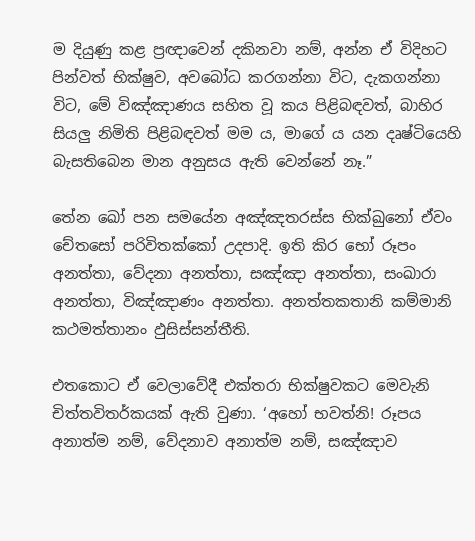ම දියුණු කළ ප්‍රඥාවෙන් දකිනවා නම්, අන්න ඒ විදිහට පින්වත් භික්ෂුව, අවබෝධ කරගන්නා විට, දැකගන්නා විට, මේ විඤ්ඤාණය සහිත වූ කය පිළිබඳවත්, බාහිර සියලු නිමිති පිළිබඳවත් මම ය, මාගේ ය යන දෘෂ්ටියෙහි බැසතිබෙන මාන අනුසය ඇති වෙන්නේ නෑ.”

තේන ඛෝ පන සමයේන අඤ්‌ඤතරස්‌ස භික්ඛුනෝ ඒවං චේතසෝ පරිවිතක්‌කෝ උදපාදි. ඉති කිර භෝ රූපං අනත්‌තා, වේදනා අනත්‌තා, සඤ්‌ඤා අනත්‌තා, සංඛාරා අනත්‌තා, විඤ්‌ඤාණං අනත්‌තා. අනත්‌තකතානි කම්‌මානි කථමත්‌තානං ඵුසිස්‌සන්‌තීති.

එතකොට ඒ වෙලාවේදී එක්තරා භික්ෂුවකට මෙවැනි චිත්තවිතර්කයක් ඇති වුණා. ‘අහෝ භවත්නි! රූපය අනාත්ම නම්, වේදනාව අනාත්ම නම්, සඤ්ඤාව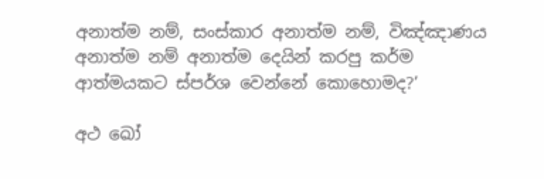අනාත්ම නම්, සංස්කාර අනාත්ම නම්, විඤ්ඤාණය අනාත්ම නම් අනාත්ම දෙයින් කරපු කර්ම ආත්මයකට ස්පර්ශ වෙන්නේ කොහොමද?’

අථ ඛෝ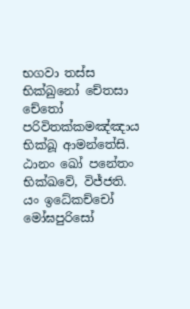භගවා තස්‌ස භික්ඛුනෝ චේතසා චේතෝ පරිවිතක්‌කමඤ්‌ඤාය භික්‌ඛූ ආමන්‌තේසි. ඨානං ඛෝ පනේතං භික්ඛවේ, විජ්‌ජති. යං ඉධේකච්‌චෝ මෝඝපුරිසෝ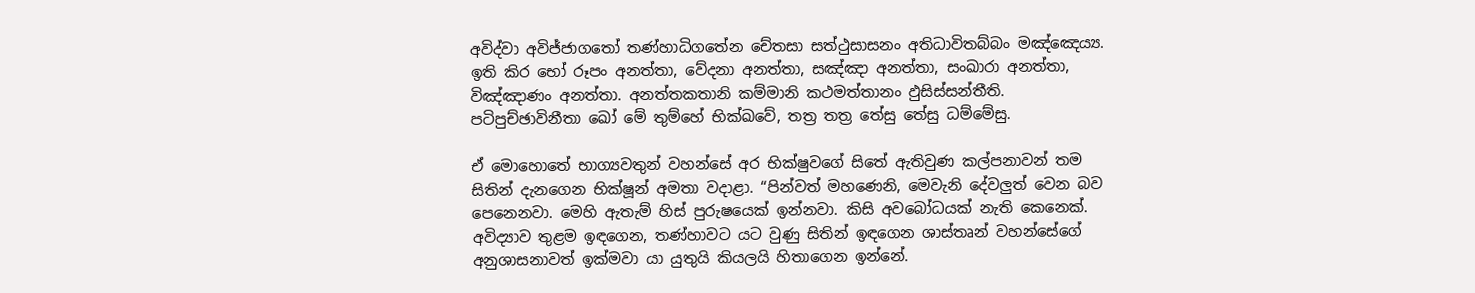අවිද්‌වා අවිජ්‌ජාගතෝ තණ්‌හාධිගතේන චේතසා සත්‌ථුසාසනං අතිධාවිතබ්‌බං මඤ්‌ඤෙය්‍ය. ඉති කිර භෝ රූපං අනත්‌තා, වේදනා අනත්‌තා, සඤ්‌ඤා අනත්‌තා, සංඛාරා අනත්‌තා, විඤ්‌ඤාණං අනත්‌තා. අනත්‌තකතානි කම්‌මානි කථමත්‌තානං ඵුසිස්‌සන්‌තීති. පටිපුච්‌ඡාවිනීතා ඛෝ මේ තුම්හේ භික්ඛවේ, තත්‍ර තත්‍ර තේසු තේසු ධම්‌මේසු.

ඒ මොහොතේ භාග්‍යවතුන් වහන්සේ අර භික්ෂුවගේ සිතේ ඇතිවුණ කල්පනාවන් තම සිතින් දැනගෙන භික්ෂූන් අමතා වදාළා. “පින්වත් මහණෙනි, මෙවැනි දේවලුත් වෙන බව පෙනෙනවා. මෙහි ඇතැම් හිස් පුරුෂයෙක් ඉන්නවා. කිසි අවබෝධයක් නැති කෙනෙක්. අවිද්‍යාව තුළම ඉඳගෙන, තණ්හාවට යට වුණු සිතින් ඉඳගෙන ශාස්තෘන් වහන්සේගේ අනුශාසනාවත් ඉක්මවා යා යුතුයි කියලයි හිතාගෙන ඉන්නේ.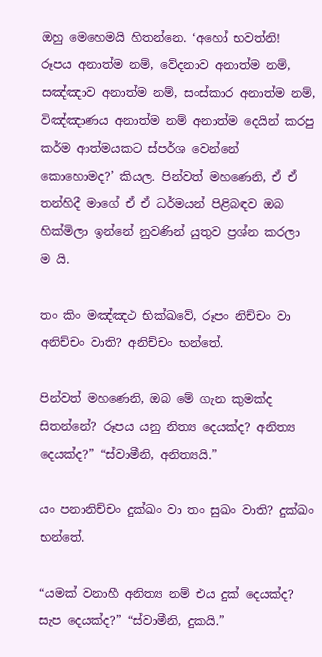ඔහු මෙහෙමයි හිතන්නෙ. ‘අහෝ භවත්නි! රූපය අනාත්ම නම්, වේදනාව අනාත්ම නම්, සඤ්ඤාව අනාත්ම නම්, සංස්කාර අනාත්ම නම්, විඤ්ඤාණය අනාත්ම නම් අනාත්ම දෙයින් කරපු කර්ම ආත්මයකට ස්පර්ශ වෙන්නේ කොහොමද?’ කියල. පින්වත් මහණෙනි, ඒ ඒ තන්හිදී මාගේ ඒ ඒ ධර්මයන් පිළිබඳව ඔබ හික්මිලා ඉන්නේ නුවණින් යුතුව ප්‍රශ්න කරලා ම යි.

තං කිං මඤ්‌ඤථ භික්ඛවේ, රූපං නිච්‌චං වා අනිච්‌චං වාති? අනිච්‌චං භන්තේ.

පින්වත් මහණෙනි, ඔබ මේ ගැන කුමක්ද සිතන්නේ? රූපය යනු නිත්‍ය දෙයක්ද? අනිත්‍ය දෙයක්ද?” “ස්වාමීනි, අනිත්‍යයි.”

යං පනානිච්‌චං දුක්‌ඛං වා තං සුඛං වාති? දුක්‌ඛං භන්තේ.

“යමක් වනාහී අනිත්‍ය නම් එය දුක් දෙයක්ද? සැප දෙයක්ද?” “ස්වාමීනි, දුකයි.”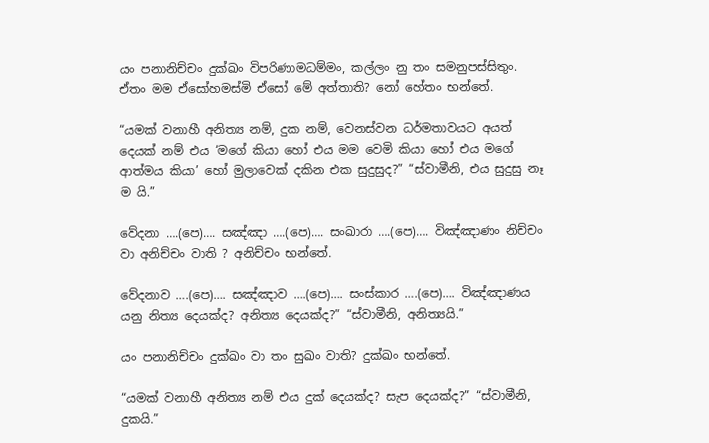යං පනානිච්‌චං දුක්‌ඛං විපරිණාමධම්‌මං, කල්‌ලං නු තං සමනුපස්‌සිතුං. ඒතං මම ඒසෝහමස්‌මි ඒසෝ මේ අත්‌තාති? නෝ හේතං භන්තේ.

“යමක් වනාහී අනිත්‍ය නම්, දුක නම්, වෙනස්වන ධර්මතාවයට අයත් දෙයක් නම් එය ‘මගේ කියා හෝ එය මම වෙමි කියා හෝ එය මගේ ආත්මය කියා’ හෝ මුලාවෙක් දකින එක සුදුසුද?” “ස්වාමීනි, එය සුදුසු නෑ ම යි.”

වේදනා ….(පෙ)…. සඤ්‌ඤා ….(පෙ)…. සංඛාරා ….(පෙ)…. විඤ්‌ඤාණං නිච්‌චං වා අනිච්‌චං වාති ? අනිච්‌චං භන්තේ.

වේදනාව ….(පෙ)…. සඤ්ඤාව ….(පෙ)…. සංස්කාර ….(පෙ)…. විඤ්ඤාණය යනු නිත්‍ය දෙයක්ද? අනිත්‍ය දෙයක්ද?” “ස්වාමීනි, අනිත්‍යයි.”

යං පනානිච්‌චං දුක්‌ඛං වා තං සුඛං වාති? දුක්‌ඛං භන්තේ.

“යමක් වනාහී අනිත්‍ය නම් එය දුක් දෙයක්ද? සැප දෙයක්ද?” “ස්වාමීනි, දුකයි.”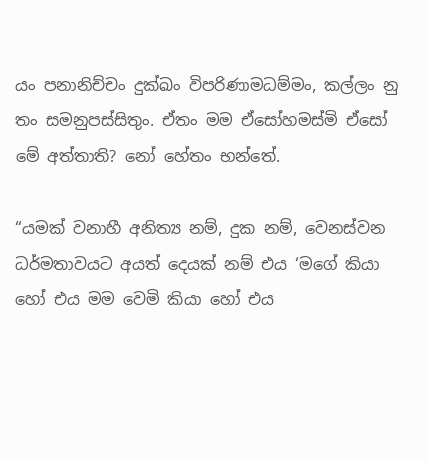යං පනානිච්‌චං දුක්‌ඛං විපරිණාමධම්‌මං, කල්‌ලං නු තං සමනුපස්‌සිතුං. ඒතං මම ඒසෝහමස්‌මි ඒසෝ මේ අත්‌තාති? නෝ හේතං භන්තේ.

“යමක් වනාහී අනිත්‍ය නම්, දුක නම්, වෙනස්වන ධර්මතාවයට අයත් දෙයක් නම් එය ‘මගේ කියා හෝ එය මම වෙමි කියා හෝ එය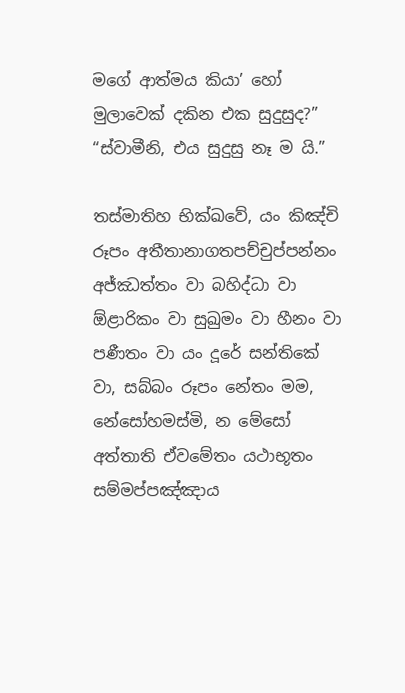මගේ ආත්මය කියා’ හෝ මුලාවෙක් දකින එක සුදුසුද?” “ස්වාමීනි, එය සුදුසු නෑ ම යි.”

තස්‌මාතිහ භික්ඛවේ, යං කිඤ්‌චි රූපං අතීතානාගතපච්‌චුප්‌පන්‌නං අජ්‌ඣත්‌තං වා බහිද්‌ධා වා ඕළාරිකං වා සුඛුමං වා හීනං වා පණීතං වා යං දූරේ සන්තිකේ වා, සබ්‌බං රූපං නේතං මම, නේසෝහමස්‌මි, න මේසෝ අත්‌තාති ඒවමේතං යථාභූතං සම්‌මප්‌පඤ්‌ඤාය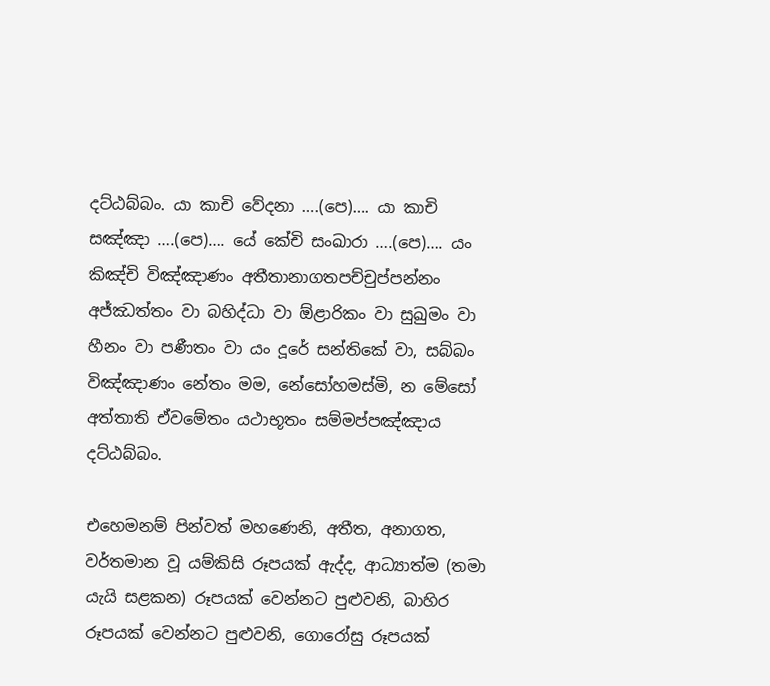දට්‌ඨබ්‌බං. යා කාචි වේදනා ….(පෙ)…. යා කාචි සඤ්‌ඤා ….(පෙ)…. යේ කේචි සංඛාරා ….(පෙ)…. යං කිඤ්‌චි විඤ්‌ඤාණං අතීතානාගතපච්‌චුප්‌පන්‌නං අජ්‌ඣත්‌තං වා බහිද්‌ධා වා ඕළාරිකං වා සුඛුමං වා හීනං වා පණීතං වා යං දූරේ සන්තිකේ වා, සබ්‌බං විඤ්‌ඤාණං නේතං මම, නේසෝහමස්‌මි, න මේසෝ අත්‌තාති ඒවමේතං යථාභූතං සම්‌මප්‌පඤ්‌ඤාය දට්‌ඨබ්‌බං.

එහෙමනම් පින්වත් මහණෙනි, අතීත, අනාගත, වර්තමාන වූ යම්කිසි රූපයක් ඇද්ද, ආධ්‍යාත්ම (තමා යැයි සළකන) රූපයක් වෙන්නට පුළුවනි, බාහිර රූපයක් වෙන්නට පුළුවනි, ගොරෝසු රූපයක්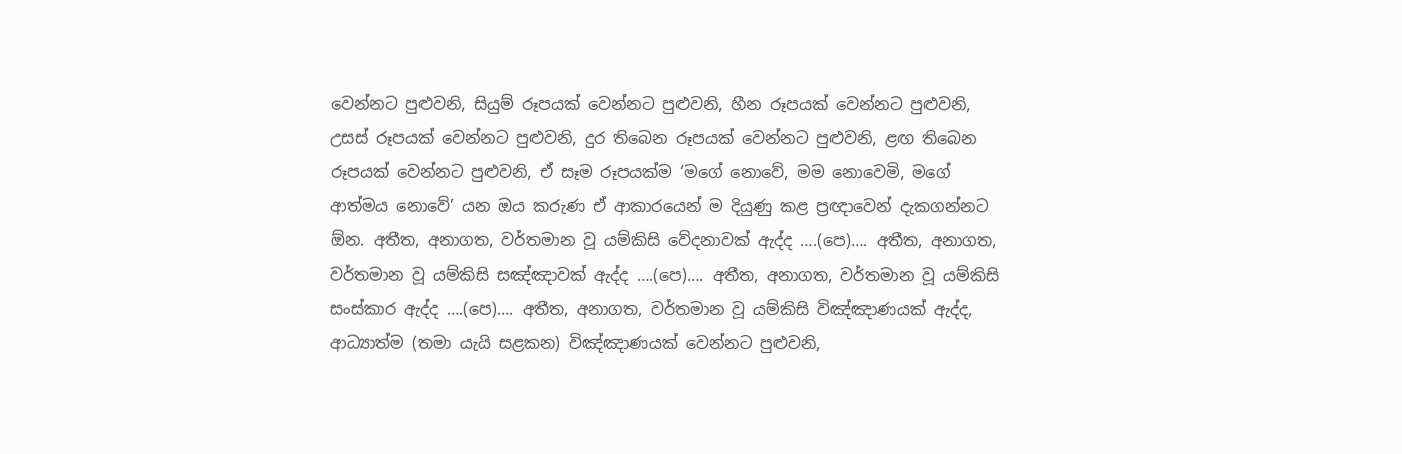වෙන්නට පුළුවනි, සියුම් රූපයක් වෙන්නට පුළුවනි, හීන රූපයක් වෙන්නට පුළුවනි, උසස් රූපයක් වෙන්නට පුළුවනි, දුර තිබෙන රූපයක් වෙන්නට පුළුවනි, ළඟ තිබෙන රූපයක් වෙන්නට පුළුවනි, ඒ සෑම රූපයක්ම ‘මගේ නොවේ, මම නොවෙමි, මගේ ආත්මය නොවේ’ යන ඔය කරුණ ඒ ආකාරයෙන් ම දියුණු කළ ප්‍රඥාවෙන් දැකගන්නට ඕන. අතීත, අනාගත, වර්තමාන වූ යම්කිසි වේදනාවක් ඇද්ද ….(පෙ)…. අතීත, අනාගත, වර්තමාන වූ යම්කිසි සඤ්ඤාවක් ඇද්ද ….(පෙ)…. අතීත, අනාගත, වර්තමාන වූ යම්කිසි සංස්කාර ඇද්ද ….(පෙ)…. අතීත, අනාගත, වර්තමාන වූ යම්කිසි විඤ්ඤාණයක් ඇද්ද, ආධ්‍යාත්ම (තමා යැයි සළකන) විඤ්ඤාණයක් වෙන්නට පුළුවනි,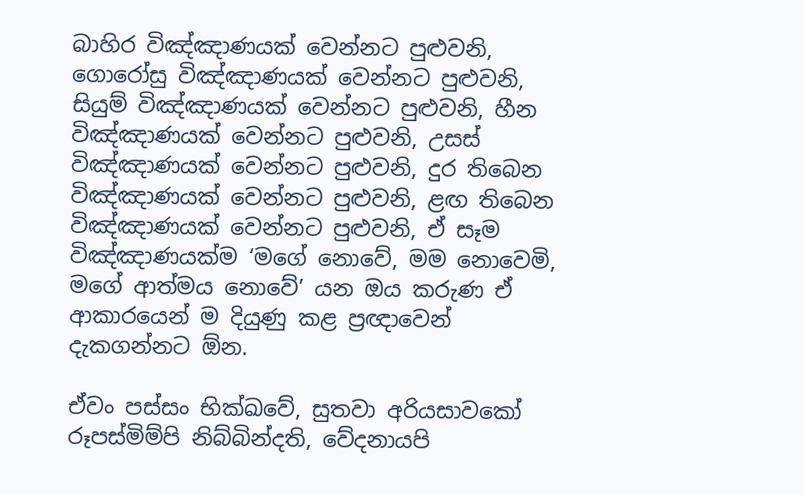බාහිර විඤ්ඤාණයක් වෙන්නට පුළුවනි, ගොරෝසු විඤ්ඤාණයක් වෙන්නට පුළුවනි, සියුම් විඤ්ඤාණයක් වෙන්නට පුළුවනි, හීන විඤ්ඤාණයක් වෙන්නට පුළුවනි, උසස් විඤ්ඤාණයක් වෙන්නට පුළුවනි, දුර තිබෙන විඤ්ඤාණයක් වෙන්නට පුළුවනි, ළඟ තිබෙන විඤ්ඤාණයක් වෙන්නට පුළුවනි, ඒ සෑම විඤ්ඤාණයක්ම ‘මගේ නොවේ, මම නොවෙමි, මගේ ආත්මය නොවේ’ යන ඔය කරුණ ඒ ආකාරයෙන් ම දියුණු කළ ප්‍රඥාවෙන් දැකගන්නට ඕන.

ඒවං පස්‌සං භික්ඛවේ, සුතවා අරියසාවකෝ රූපස්‌මිම්‌පි නිබ්‌බින්‌දති, වේදනායපි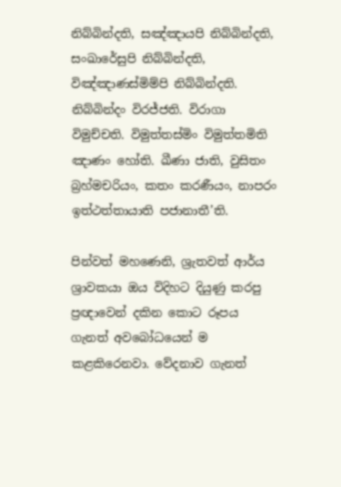නිබ්‌බින්‌දති, සඤ්‌ඤායපි නිබ්‌බින්‌දති, සංඛාරේසුපි නිබ්‌බින්‌දති, විඤ්‌ඤාණස්‌මිම්‌පි නිබ්‌බින්‌දති. නිබ්‌බින්‌දං විරජ්‌ජති. විරාගා විමුච්‌චති. විමුත්‌තස්‌මිං විමුත්‌තමිති ඤාණං හෝති. ඛීණා ජාති, වුසිතං බ්‍රහ්‌මචරියං, කතං කරණීයං, නාපරං ඉත්‌ථත්‌තායාති පජානාතී’ති.

පින්වත් මහණෙනි, ශ්‍රැතවත් ආර්ය ශ්‍රාවකයා ඔය විදිහට දියුණු කරපු ප්‍රඥාවෙන් දකින කොට රූපය ගැනත් අවබෝධයෙන් ම කළකිරෙනවා. වේදනාව ගැනත්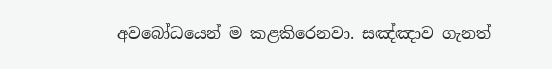අවබෝධයෙන් ම කළකිරෙනවා. සඤ්ඤාව ගැනත්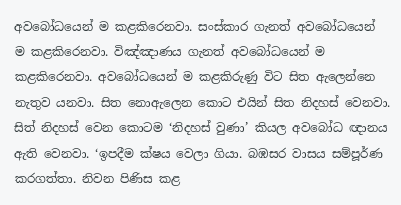අවබෝධයෙන් ම කළකිරෙනවා. සංස්කාර ගැනත් අවබෝධයෙන් ම කළකිරෙනවා. විඤ්ඤාණය ගැනත් අවබෝධයෙන් ම කළකිරෙනවා. අවබෝධයෙන් ම කළකිරුණු විට සිත ඇලෙන්නෙ නැතුව යනවා. සිත නොඇලෙන කොට එයින් සිත නිදහස් වෙනවා. සිත් නිදහස් වෙන කොටම ‘නිදහස් වුණා’ කියල අවබෝධ ඥානය ඇති වෙනවා. ‘ඉපදීම ක්ෂය වෙලා ගියා. බඹසර වාසය සම්පූර්ණ කරගත්තා. නිවන පිණිස කළ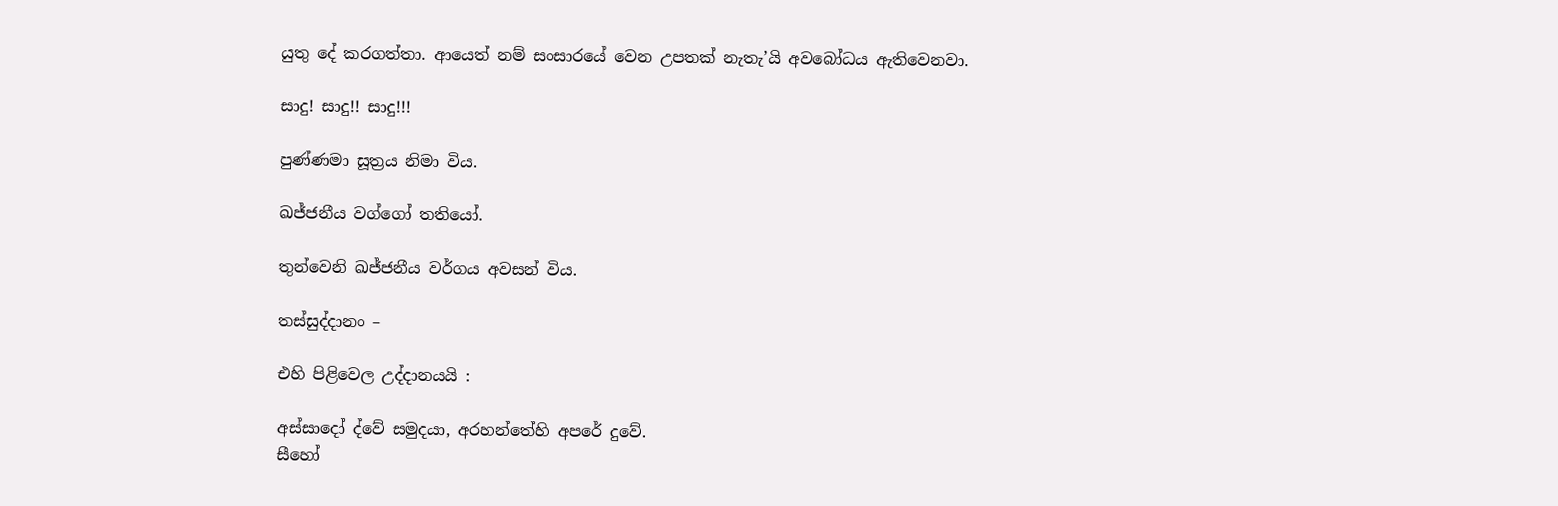යුතු දේ කරගත්තා. ආයෙත් නම් සංසාරයේ වෙන උපතක් නැතැ’යි අවබෝධය ඇතිවෙනවා.

සාදු! සාදු!! සාදු!!!

පුණ්ණමා සූත්‍රය නිමා විය.

ඛජ්ජනීය වග්ගෝ තතියෝ.

තුන්වෙනි ඛජ්ජනීය වර්ගය අවසන් විය.

තස්‌සුද්‌දානං –

එහි පිළිවෙල උද්දානයයි :

අස්සාදෝ ද්‌වේ සමුදයා, අරහන්‌තේහි අපරේ දුවේ.
සීහෝ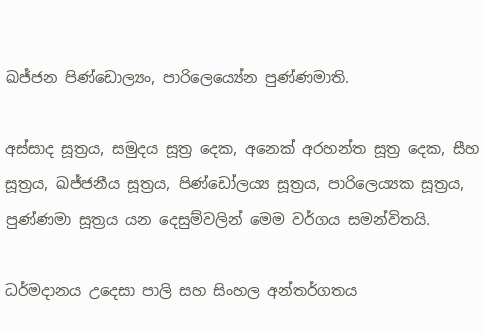ඛජ්‌ජන පිණ්‌ඩොල්‍යං, පාරිලෙය්‍යේන පුණ්‌ණමාති.

අස්සාද සූත්‍රය, සමුදය සූත්‍ර දෙක, අනෙක් අරහන්ත සූත්‍ර දෙක, සීහ සූත්‍රය, ඛජ්ජනීය සූත්‍රය, පිණ්ඩෝලය්‍ය සූත්‍රය, පාරිලෙය්‍යක සූත්‍රය, පුණ්ණමා සූත්‍රය යන දෙසුම්වලින් මෙම වර්ගය සමන්විතයි.

ධර්මදානය උදෙසා පාලි සහ සිංහල අන්තර්ගතය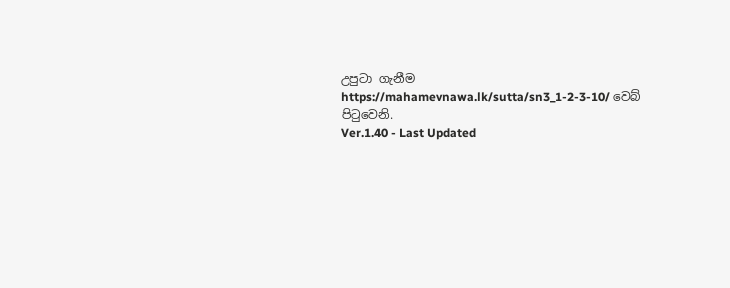උපුටා ගැනීම https://mahamevnawa.lk/sutta/sn3_1-2-3-10/ වෙබ් පිටුවෙනි.
Ver.1.40 - Last Updated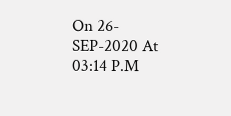On 26-SEP-2020 At 03:14 P.M